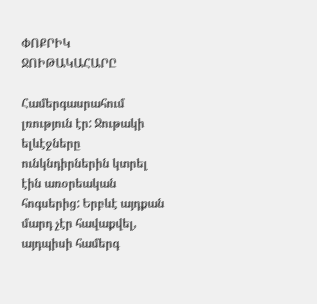ՓՈՔՐԻԿ ՋՈԻԹԱԿԱՀԱՐԸ

Համերգասրահում լռություն էր: Ջութակի ելևէջները ունկնդիրներին կտրել էին առօրեական հոգսերից: Երբևէ այդքան մարդ չէր հավաքվել, այդպիսի համերգ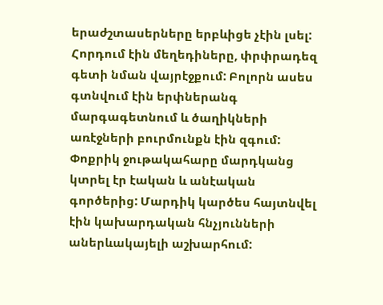երաժշտասերները երբևիցե չէին լսել: Հորդում էին մեղեդիները, փրփրադեզ գետի նման վայրէջքում: Բոլորն ասես գտնվում էին երփներանգ մարգագետնում և ծաղիկների առէջների բուրմունքն էին զգում: Փոքրիկ ջութակահարը մարդկանց կտրել էր էական և անէական գործերից: Մարդիկ կարծես հայտնվել էին կախարդական հնչյունների աներևակայելի աշխարհում: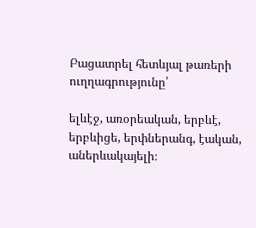Բացատրել հետևյալ թառերի ուղղագրությունը՝

ելևէջ, առօրեական, երբևէ, երբևիցե, երփներանգ, էական, աներևակայելի։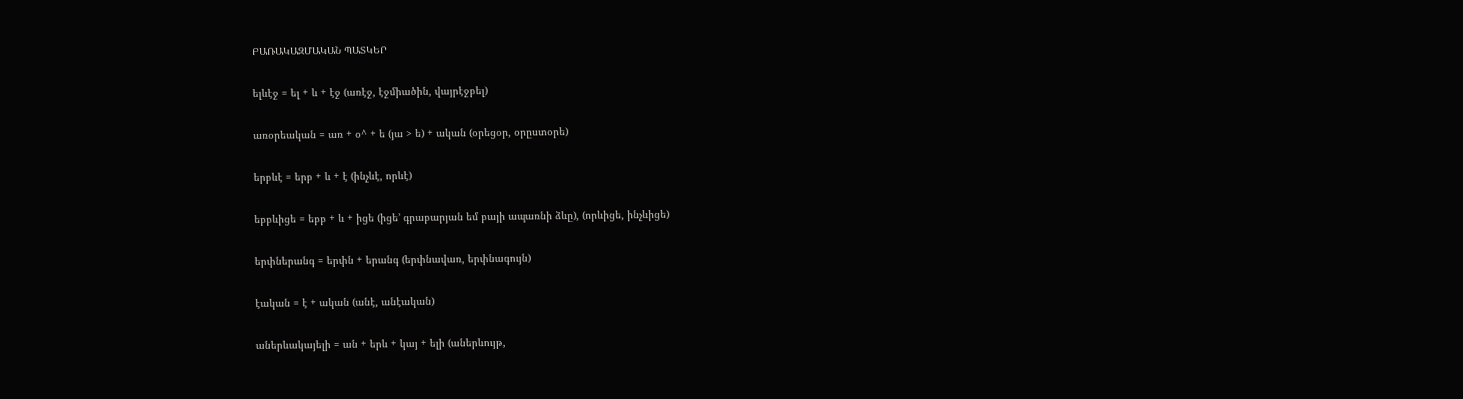ԲԱՌԱԿԱԶՄԱԿԱՆ ՊԱՏԿԵՐ

ելևէջ = ել + և + էջ (առէջ, էջմիածին, վայրէջբել)

առօրեական = առ + օ^ + ե (յա > ե) + ական (օրեցօր, օրըստօրե)

երբևէ = երբ + և + է (ինչևէ, որևէ)

եբբևիցե = եբբ + և + իցե (իցե’ գրաբարյան եմ բայի ապառնի ձևը), (որևիցե, ինչևիցե)

երփներանգ = երփն + երանգ (երփնավառ, երփնագույն)

էական = է + ական (անէ, անէական)

աներևակայելի = ան + երև + կայ + ելի (աներևույթ,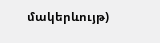մակերևույթ)